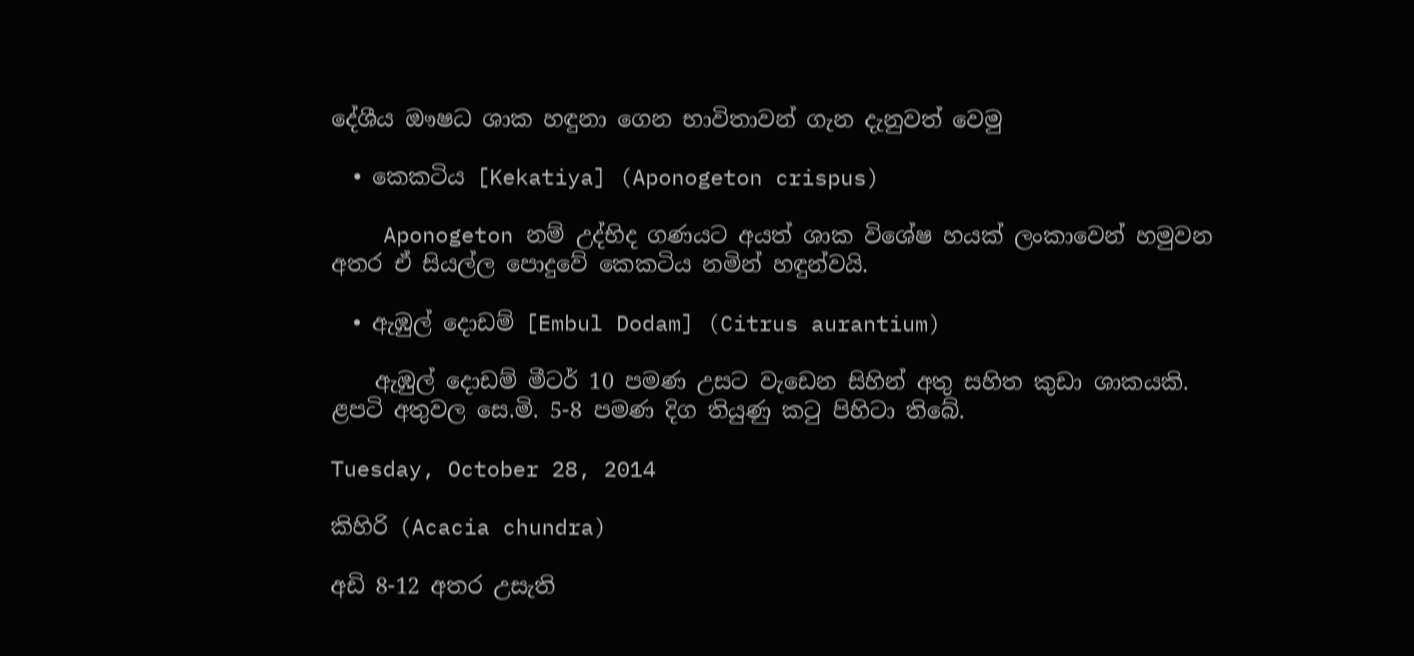දේශීය ඖෂධ ශාක හඳුනා ගෙන භාවිතාවන් ගැන දැනුවත් වෙමු

  • කෙකටිය [Kekatiya] (Aponogeton crispus)

    Aponogeton නම් උද්භිද ගණයට අයත් ශාක විශේෂ හයක් ලංකාවෙන් හමුවන අතර ඒ සියල්ල පොදුවේ කෙකටිය නමින් හඳුන්වයි.

  • ඇඹුල් දොඩම් [Embul Dodam] (Citrus aurantium)

    ඇඹුල් දොඩම් මීටර් 10 පමණ උසට වැඩෙන සිහින් අතු සහිත කුඩා ශාකයකි. ළපටි අතුවල සෙ.මි. 5-8 පමණ දිග තියුණු කටු පිහිටා තිබේ.

Tuesday, October 28, 2014

කිහිරි (Acacia chundra)

අඩි 8-12 අතර උසැති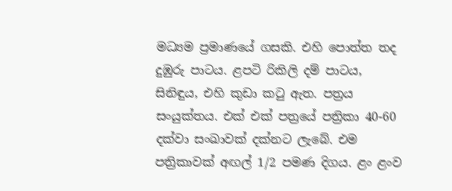මධ්‍යම ප්‍රමාණයේ ගසකි. එහි පොත්ත තද දුඹුරු පාටය. ළපටි රිකිලි දම් පාටය, සිනිඳුය, එහි කුඩා කටු ඇත. පත්‍රය සංයුක්තය. එක් එක් පත්‍රයේ පත්‍රිකා 40-60 දක්වා සංඛාවක් දක්නට ලැබේ. එම පත්‍රිකාවක් අඟල් 1/2 පමණ දිගය. ළං ළංව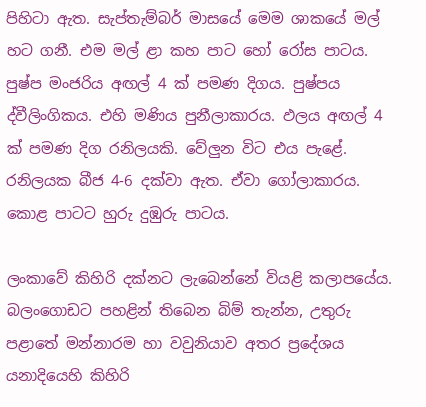පිහිටා ඇත. සැප්තැම්බර් මාසයේ මෙම ශාකයේ මල් හට ගනී. එම මල් ළා කහ පාට හෝ රෝස පාටය. පුෂ්ප මංජරිය අඟල් 4 ක් පමණ දිගය. පුෂ්පය ද්වීලිංගිකය. එහි මණිය පුනීලාකාරය. ඵලය අඟල් 4 ක් පමණ දිග රනිලයකි. වේලුන විට එය පැළේ. රනිලයක බීජ 4-6 දක්වා ඇත. ඒවා ගෝලාකාරය. කොළ පාටට හුරු දුඹුරු පාටය.

ලංකාවේ කිහිරි දක්නට ලැබෙන්නේ වියළි කලාපයේය. බලංගොඩට පහළින් තිබෙන බිම් තැන්න, උතුරු පළාතේ මන්නාරම හා වවුනියාව අතර ප්‍රදේශය යනාදියෙහි කිහිරි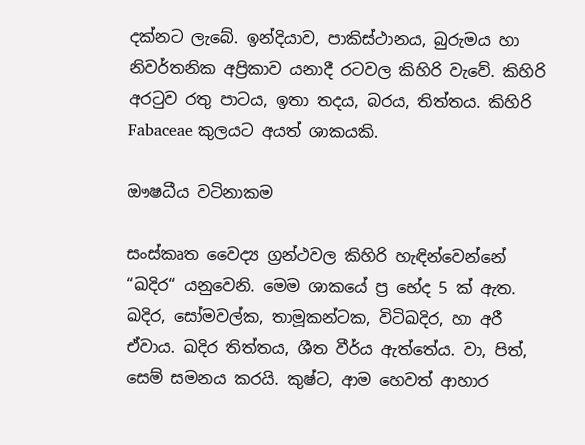දක්නට ලැබේ. ඉන්දියාව, පාකිස්ථානය, බුරුමය හා නිවර්තනික අප්‍රිකාව යනාදී රටවල කිහිරි වැවේ. කිහිරි අරටුව රතු පාටය, ඉතා තදය, බරය, තිත්තය. කිහිරි Fabaceae කුලයට අයත් ශාකයකි.

ඖෂධීය වටිනාකම

සංස්කෘත වෛද්‍ය ග්‍රන්ථවල කිහිරි හැඳින්වෙන්නේ “ඛදිර“ යනුවෙනි. මෙම ශාකයේ ප්‍ර භේද 5 ක් ඇත. ඛදිර, සෝමවල්ක, තාමූකන්ටක, විටිඛදිර, හා අරී ඒවාය. ඛදිර තිත්තය, ශීත වීර්ය ඇත්තේය. වා, පිත්, සෙම් සමනය කරයි. කුෂ්ට, ආම හෙවත් ආහාර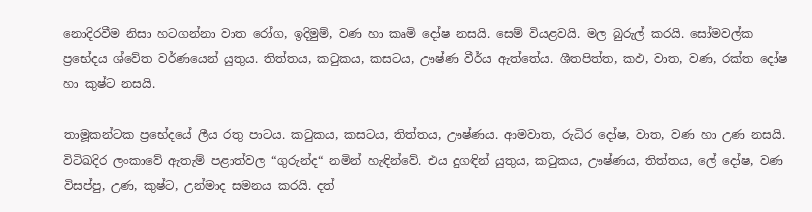නොදිරවීම නිසා හටගන්නා වාත රෝග, ඉදිමුම්, වණ හා කෘමි දෝෂ නසයි. සෙම් වියළවයි. මල බුරුල් කරයි. සෝමවල්ක ප්‍රභේදය ශ්වේත වර්ණයෙන් යුතුය. තිත්තය, කටුකය, කසටය, ඌෂ්ණ වීර්ය ඇත්තේය. ශීතපිත්ත, කඵ, වාත, වණ, රක්ත දෝෂ හා කුෂ්ට නසයි.

තාමූකන්ටක ප්‍රභේදයේ ලීය රතු පාටය. කටුකය, කසටය, තිත්තය, ඌෂ්ණය. ආමවාත, රුධිර දෝෂ, වාත, වණ හා උණ නසයි. විටිඛදිර ලංකාවේ ඇතැම් පළාත්වල “ගුරුන්ද“ නමින් හැඳින්වේ. එය දුගඳින් යුතුය, කටුකය, ඌෂ්ණය, තිත්තය, ලේ දෝෂ, වණ විසප්පු, උණ, කුෂ්ට, උන්මාද සමනය කරයි. දත්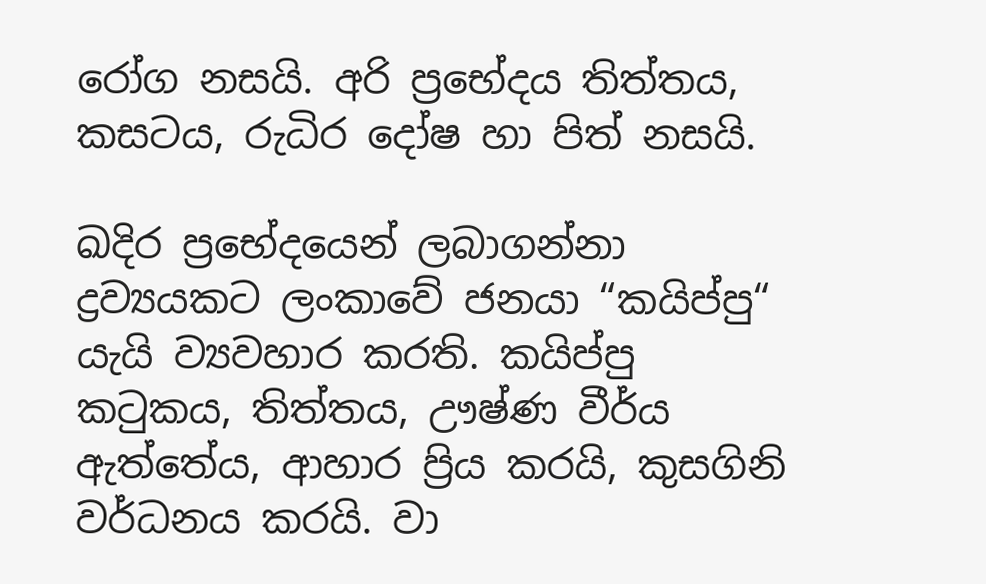රෝග නසයි. අරි ප්‍රභේදය තිත්තය, කසටය, රුධිර දෝෂ හා පිත් නසයි.

ඛදිර ප්‍රභේදයෙන් ලබාගන්නා ද්‍රව්‍යයකට ලංකාවේ ජනයා “කයිප්පු“ යැයි ව්‍යවහාර කරති. කයිප්පු කටුකය, තිත්තය, ඌෂ්ණ වීර්ය ඇත්තේය, ආහාර ප්‍රිය කරයි, කුසගිනි වර්ධනය කරයි. වා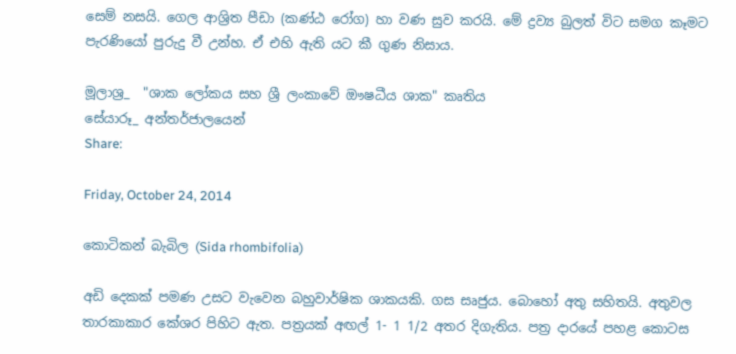සෙම් නසයි. ගෙල ආශ්‍රිත පීඩා (කණ්ඨ රෝග) හා වණ සුව කරයි. මේ ද්‍රව්‍ය බුලත් විට සමග කෑමට පැරණියෝ පුරුදු වී උන්හ. ඒ එහි ඇති යට කී ගුණ නිසාය.

මූලාශ්‍ර_  "ශාක ලෝකය සහ ශ්‍රී ලංකාවේ ඖෂධීය ශාක" කෘතිය
සේයාරූ_ අන්තර්ජාලයෙන්
Share:

Friday, October 24, 2014

කොටිකන් බැබිල (Sida rhombifolia)

අඩි දෙකක් පමණ උසට වැවෙන බහුවාර්ෂික ශාකයකි. ගස සෘජුය. බොහෝ අතු සහිතයි. අතුවල තාරකාකාර කේශර පිහිට ඇත. පත්‍රයක් අඟල් 1- 1 1/2 අතර දිගැතිය. පත්‍ර දාරයේ පහළ කොටස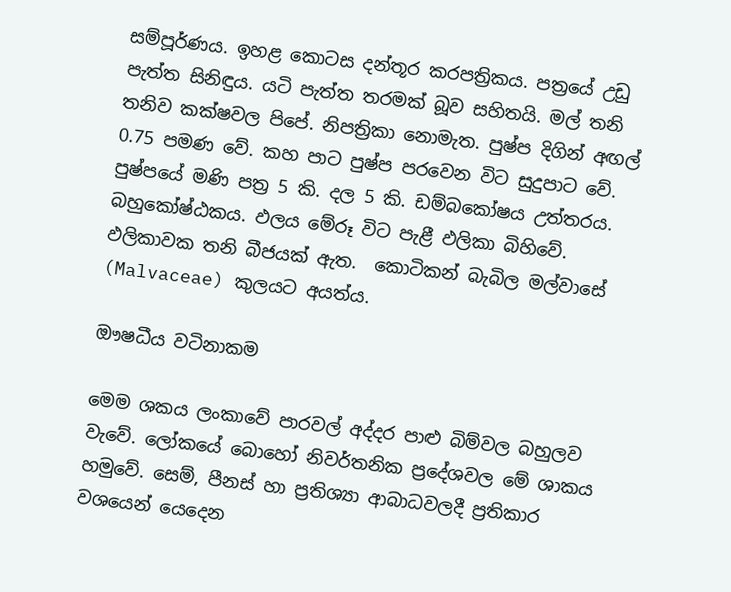සම්පූර්ණය. ඉහළ කොටස දන්තූර කරපත්‍රිකය. පත්‍රයේ උඩු පැත්ත සිනිඳුය. යටි පැත්ත තරමක් බූව සහිතයි. මල් තනි තනිව කක්ෂවල පිපේ. නිපත්‍රිකා නොමැත. පුෂ්ප දිගින් අඟල් 0.75 පමණ වේ. කහ පාට පුෂ්ප පරවෙන විට සුදුපාට වේ. පුෂ්පයේ මණි පත්‍ර 5 කි. දල 5 කි. ඩම්බකෝෂය උත්තරය. බහුකෝෂ්ඨකය. ඵලය මේරූ විට පැළී ඵලිකා බිහිවේ. ඵලිකාවක තනි බීජයක් ඇත.  කොටිකන් බැබිල මල්වාසේ (Malvaceae) කුලයට අයත්ය.

ඖෂධීය වටිනාකම

මෙම ශකය ලංකාවේ පාරවල් අද්දර පාළු බිම්වල බහුලව වැවේ. ලෝකයේ බොහෝ නිවර්තනික ප්‍රදේශවල මේ ශාකය හමුවේ. සෙම්, පීනස් හා ප්‍රතිශ්‍යා ආබාධවලදී ප්‍රතිකාර වශයෙන් යෙදෙන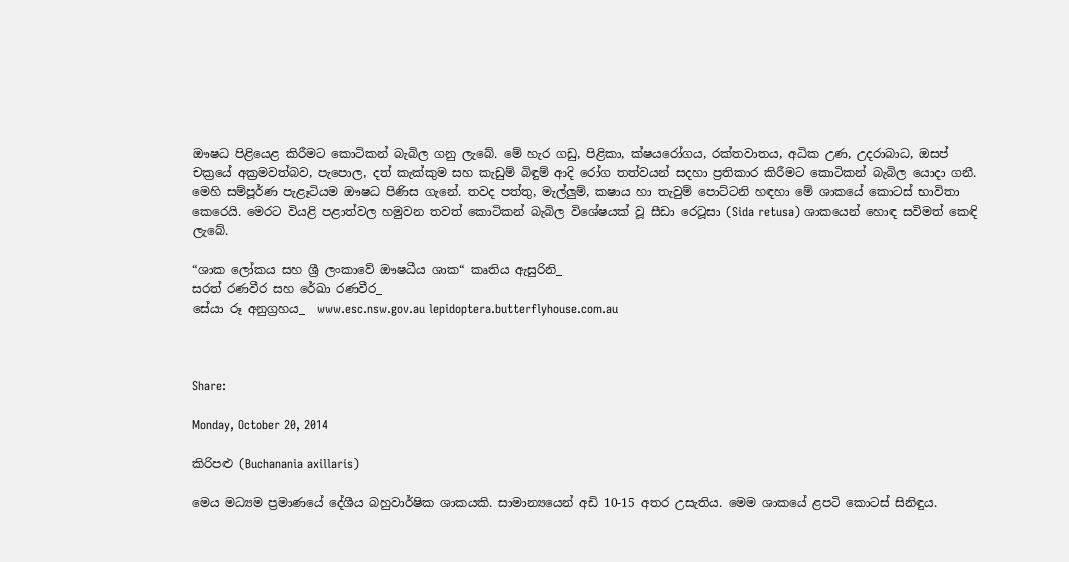ඖෂධ පිළියෙළ කිරීමට කොටිකන් බැබිල ගනු ලැබේ. මේ හැර ගඩු, පිළිකා, ක්ෂයරෝගය, රක්තවාතය, අධික උණ, උදරාබාධ, ඔසප් චක්‍රයේ අක්‍රමවත්බව, පැපොල, දත් කැක්කුම සහ කැඩුම් බිඳුම් ආදි රෝග තත්වයන් සදහා ප්‍රතිකාර කිරීමට කොටිකන් බැබිල යොදා ගනී. මෙහි සම්පූර්ණ පැළෑටියම ඖෂධ පිණිස ගැනේ. තවද පත්තු, මැල්ලුම්, කෂාය හා තැවුම් පොට්ටනි හඳහා මේ ශාකයේ කොටස් භාවිතා කෙරෙයි. මෙරට වියළි පළාත්වල හමුවන තවත් කොටිකන් බැබිල විශේෂයක් වූ සීඩා රෙටූසා (Sida retusa) ශාකයෙන් හොඳ සවිමත් කෙඳි ලැබේ.

“ශාක ලෝකය සහ ශ්‍රී ලංකාවේ ඖෂධීය ශාක“ කෘතිය ඇසුරිනි_
සරත් රණවීර සහ රේඛා රණවීර_
සේයා රූ අනුග්‍රහය_  www.esc.nsw.gov.au lepidoptera.butterflyhouse.com.au



Share:

Monday, October 20, 2014

කිරිපළු (Buchanania axillaris)

මෙය මධ්‍යම ප්‍රමාණයේ දේශීය බහුවාර්ෂික ශාකයකි. සාමාන්‍යයෙන් අඩි 10-15 අතර උසැතිය. මෙම ශාකයේ ළපටි කොටස් සිනිඳුය.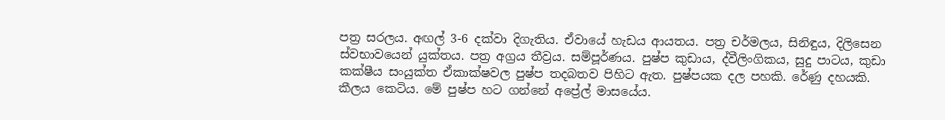පත්‍ර සරලය. අඟල් 3-6 දක්වා දිගැතිය. ඒවායේ හැඩය ආයතය. පත්‍ර චර්මලය, සිනිඳුය, දිලිසෙන ස්වභාවයෙන් යුක්තය. පත්‍ර අග්‍රය තීව්‍රය. සම්පූර්ණය. පුෂ්ප කුඩාය, ද්වීලිංගිකය, සුදු පාටය, කුඩා කක්ෂීය සංයුක්ත ඒකාක්ෂවල පුෂ්ප තදබතව පිහිට ඇත. පුෂ්පයක දල පහකි. රේණු දහයකි. කීලය කෙටිය. මේ පුෂ්ප හට ගන්නේ අප්‍රේල් මාසයේය.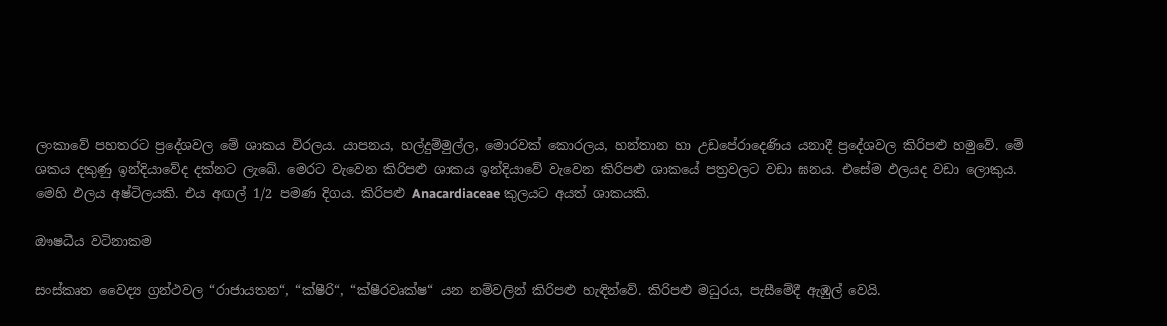ලංකාවේ පහතරට ප්‍රදේශවල මේ ශාකය විරලය. යාපනය, හල්දුම්මුල්ල, මොරවක් කොරලය, හන්තාන හා උඩපේරාදෙණිය යනාදී ප්‍රදේශවල කිරිපළු හමුවේ. මේ ශකය දකුණු ඉන්දියාවේද දක්නට ලැබේ. මෙරට වැවෙන කිරිපළු ශාකය ඉන්දියාවේ වැවෙන කිරිපළු ශාකයේ පත්‍රවලට වඩා ඝනය. එසේම ඵලයද වඩා ලොකුය. මෙහි ඵලය අෂ්ටිලයකි. එය අඟල් 1/2 පමණ දිගය. කිරිපළු Anacardiaceae කුලයට අයත් ශාකයකි.

ඖෂධීය වටිනාකම

සංස්කෘත වෛද්‍ය ග්‍රන්ථවල “රාජායතන“, “ක්ෂීරි“, “ක්ෂීරවෘක්ෂ“ යන නම්වලින් කිරිපළු හැඳින්වේ. කිරිපළු මධුරය, පැසීමේදී ඇඹුල් වෙයි.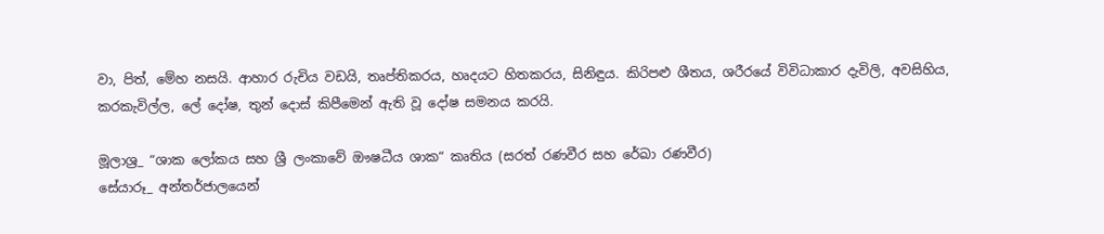වා, පිත්, මේහ නසයි. ආහාර රුචිය වඩයි, තෘප්තිකරය, හෘදයට හිතකරය, සිනිඳුය. කිරිපළු ශීතය, ශරීරයේ විවිධාකාර දැවිලි, අවසිහිය, කරකැවිල්ල, ලේ දෝෂ, තුන් දොස් කිපීමෙන් ඇති වූ දෝෂ සමනය කරයි.

මූලාශ්‍ර_ “ශාක ලෝකය සහ ශ්‍රී ලංකාවේ ඖෂධීය ශාක“ කෘතිය (සරත් රණවීර සහ රේඛා රණවීර)
සේයාරූ_ අන්තර්ජාලයෙන්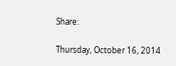Share:

Thursday, October 16, 2014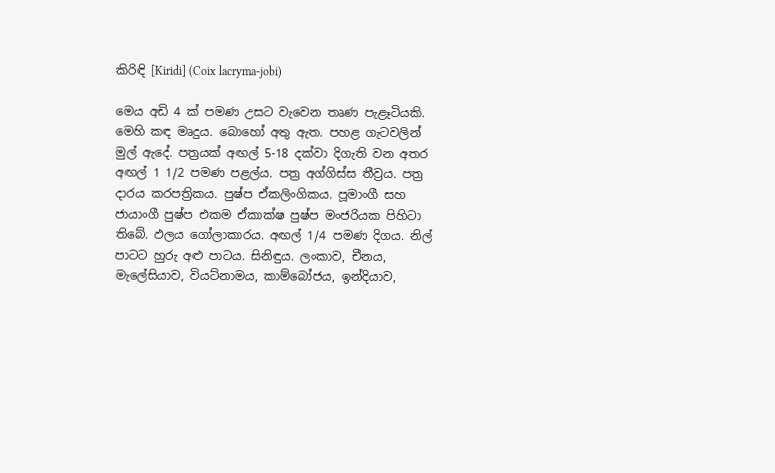කිරිඳි [Kiridi] (Coix lacryma-jobi)

මෙය අඩි 4 ක් පමණ උසට වැවෙන තෘණ පැළෑටියකි. මෙහි කඳ මෘදුය. බොහෝ අතු ඇත. පහළ ගැටවලින් මුල් ඇදේ. පත්‍රයක් අඟල් 5-18 දක්වා දිගැති වන අතර අඟල් 1 1/2 පමණ පළල්ය. පත්‍ර අග්ගිස්ස තීව්‍රය. පත්‍ර දාරය කරපත්‍රිකය. පුෂ්ප ඒකලිංගිකය. පූමාංගී සහ ජායාංගී පුෂ්ප එකම ඒකාක්ෂ පුෂ්ප මංජරියක පිහිටා තිබේ. ඵලය ගෝලාකාරය. අඟල් 1/4 පමණ දිගය. නිල් පාටට හුරු අළු පාටය. සිනිඳුය. ලංකාව, චීනය, මැලේසියාව, වියට්නාමය, කාම්බෝජය, ඉන්දියාව,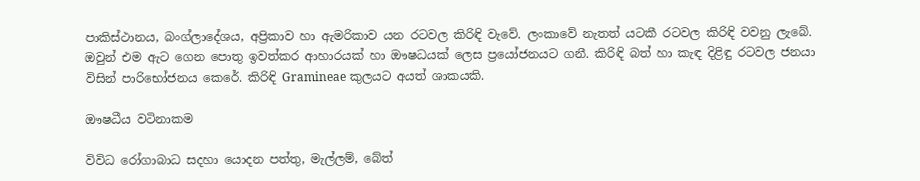පාකිස්ථානය, බංග්ලාදේශය, අප්‍රිකාව හා ඇමරිකාව යන රටවල කිරිඳි වැවේ. ලංකාවේ නැතත් යටකී රටවල කිරිඳි වවනු ලැබේ. ඔවුන් එම ඇට ගෙන පොතු ඉවත්කර ආහාරයක් හා ඖෂධයක් ලෙස ප්‍රයෝජනයට ගනී. කිරිඳි බත් හා කැඳ දිළිඳු රටවල ජනයා විසින් පාරිභෝජනය කෙරේ. කිරිඳි Gramineae කුලයට අයත් ශාකයකි.

ඖෂධීය වටිනාකම

විවිධ රෝගාබාධ සදහා යොදන පත්තු, මැල්ලම්, බේත්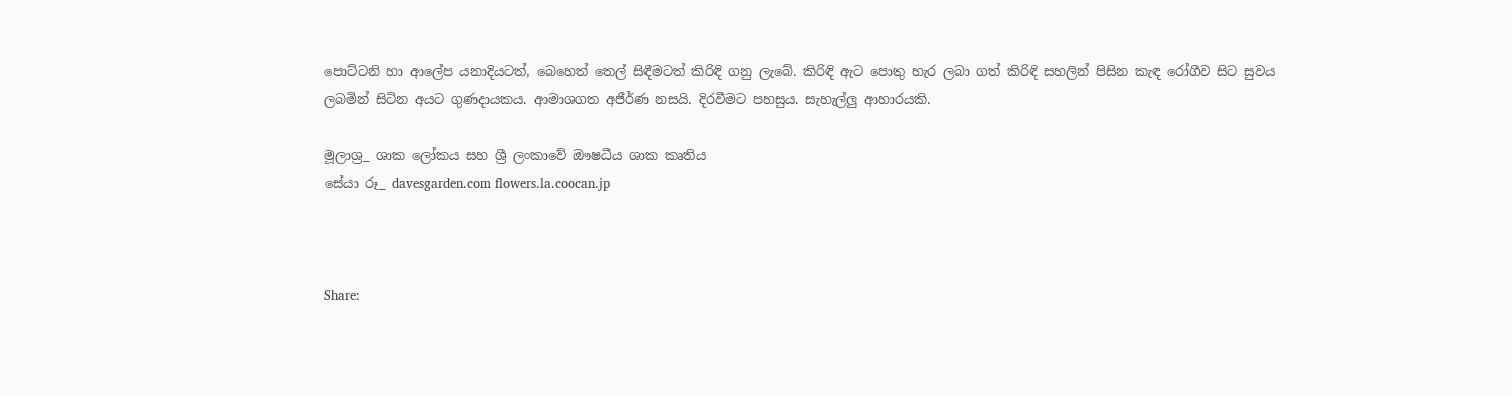පොට්ටනි හා ආලේප යනාදියටත්, බෙහෙත් තෙල් සිඳීමටත් කිරිඳි ගනු ලැබේ. කිරිඳි ඇට පොතු හැර ලබා ගත් කිරිඳි සහලින් පිසින කැඳ රෝගීව සිට සුවය ලබමින් සිටින අයට ගුණදායකය. ආමාශගත අජීර්ණ නසයි. දිරවීමට පහසුය. සැහැල්ලු ආහාරයකි.

මූලාශ්‍ර_ ශාක ලෝකය සහ ශ්‍රී ලංකාවේ ඖෂධීය ශාක කෘතිය
සේයා රූ_ davesgarden.com flowers.la.coocan.jp



Share: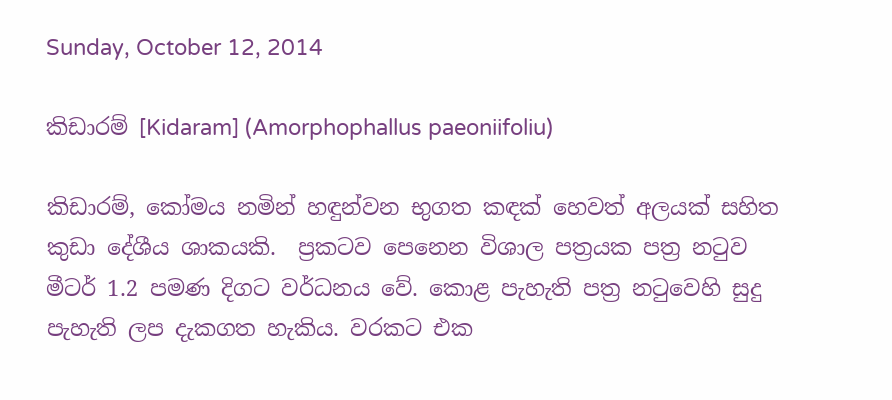Sunday, October 12, 2014

කිඩාරම් [Kidaram] (Amorphophallus paeoniifoliu)

කිඩාරම්, කෝමය නමින් හඳුන්වන භුගත කඳක් හෙවත් අලයක් සහිත කුඩා දේශීය ශාකයකි.  ප්‍රකටව පෙනෙන විශාල පත්‍රයක පත්‍ර නටුව මීටර් 1.2 පමණ දිගට වර්ධනය වේ. කොළ පැහැති පත්‍ර නටුවෙහි සුදු පැහැති ලප දැකගත හැකිය. වරකට එක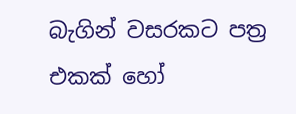බැගින් වසරකට පත්‍ර එකක් හෝ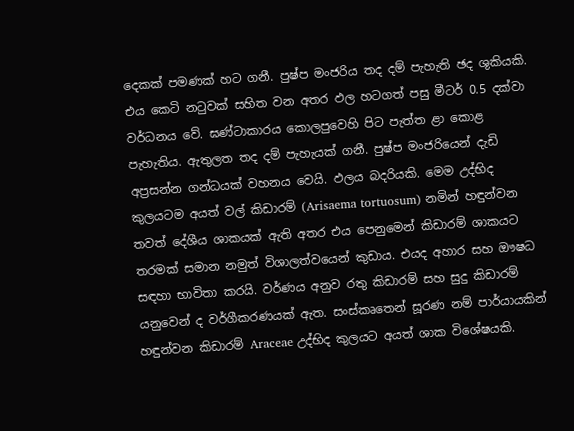දෙකක් පමණක් හට ගනී. පුෂ්ප මංජරිය තද දම් පැහැති ඡද ශුකියකි. එය කෙටි නටුවක් සහිත වන අතර ඵල හටගත් පසු මීටර් 0.5 දක්වා වර්ධනය වේ. ඝණ්ටාකාරය කොලපුවෙහි පිට පැත්ත ළා කොළ පැහැතිය. ඇතුලත තද දම් පැහැයක් ගනී. පුෂ්ප මංජරියෙන් දැඩි අප්‍රසන්න ගන්ධයක් වහනය වෙයි. ඵලය බදරියකි. මෙම උද්භිද කුලයටම අයත් වල් කිඩාරම් (Arisaema tortuosum) නමින් හඳුන්වන තවත් දේශීය ශාකයක් ඇති අතර එය පෙනුමෙන් කිඩාරම් ශාකයට තරමක් සමාන නමුත් විශාලත්වයෙන් කුඩාය. එයද අහාර සහ ඖෂධ සඳහා භාවිතා කරයි. වර්ණය අනුව රතු කිඩාරම් සහ සුදු කිඩාරම් යනුවෙන් ද වර්ගීකරණයක් ඇත. සංස්කෘතෙන් සූරණ නම් පාර්යායකින් හඳුන්වන කිඩාරම් Araceae උද්භිද කුලයට අයත් ශාක විශේෂයකි.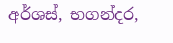අර්ශස්, භගන්දර,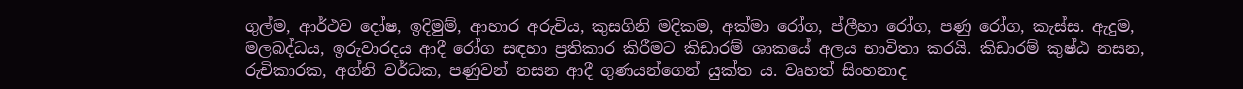ගුල්ම, ආර්ථව දෝෂ, ඉදිමුම්, ආහාර අරුචිය, කුසගිනි මදිකම, අක්මා රෝග, ප්ලීහා රෝග, පණු රෝග, කැස්ස. ඇදුම, මලබද්ධය, ඉරුවාරදය ආදී රෝග සඳහා ප්‍රතිකාර කිරීමට කිඩාරම් ශාකයේ අලය භාවිතා කරයි. කිඩාරම් කුෂ්ඨ නසන, රුචිකාරක, අග්නි වර්ධක, පණුවන් නසන ආදී ගුණයන්ගෙන් යුක්ත ය. වෘහත් සිංහනාද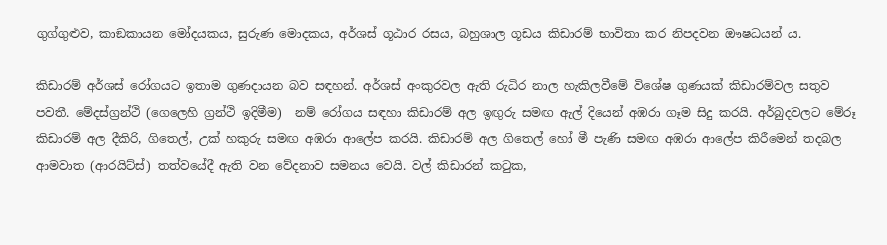ගුග්ගුළුව, කාඞකායන මෝදයකය, සුරුණ මොදකය, අර්ශස් ගූඨාර රසය, බහුශාල ගූඩය කිඩාරම් භාවිතා කර නිපදවන ඖෂධයන් ය.

කිඩාරම් අර්ශස් රෝගයට ඉතාම ගුණදායන බව සඳහන්. අර්ශස් අංකුරවල ඇති රුධිර නාල හැකිලවීමේ විශේෂ ගුණයක් කිඩාරම්වල සතුව පවතී. මේදස්ග්‍රන්ථි (ගෙලෙහි ග්‍රන්ථි ඉදිමීම)  නම් රෝගය සඳහා කිඩාරම් අල ඉඟුරු සමඟ ඇල් දියෙන් අඹරා ගෑම සිදු කරයි. අර්බුදවලට මේරූ කිඩාරම් අල දීකිරි, ගිතෙල්, උක් හකුරු සමඟ අඹරා ආලේප කරයි. කිඩාරම් අල ගිතෙල් හෝ මී පැණි සමඟ අඹරා ආලේප කිරීමෙන් තදබල ආමවාත (ආරයිට්ස්) තත්වයේදී ඇති වන වේදනාව සමනය වෙයි. වල් කිඩාරන් කටුක,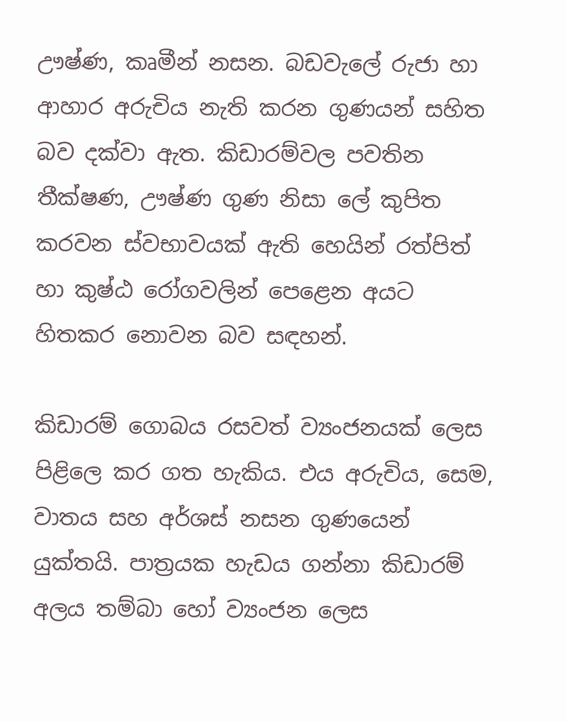ඌෂ්ණ, කෘමීන් නසන. බඩවැලේ රුජා හා ආහාර අරුචිය නැති කරන ගුණයන් සහිත බව දක්වා ඇත. කිඩාරම්වල පවතින තීක්ෂණ, ඌෂ්ණ ගුණ නිසා ලේ කුපිත කරවන ස්වභාවයක් ඇති හෙයින් රත්පිත් හා කුෂ්ඨ රෝගවලින් පෙළෙන අයට හිතකර නොවන බව සඳහන්.

කිඩාරම් ගොබය රසවත් ව්‍යංජනයක් ලෙස පිළිලෙ කර ගත හැකිය. එය අරුචිය, සෙම, වාතය සහ අර්ශස් නසන ගුණයෙන් යුක්තයි. පාත්‍රයක හැඩය ගන්නා කිඩාරම් අලය තම්බා හෝ ව්‍යංජන ලෙස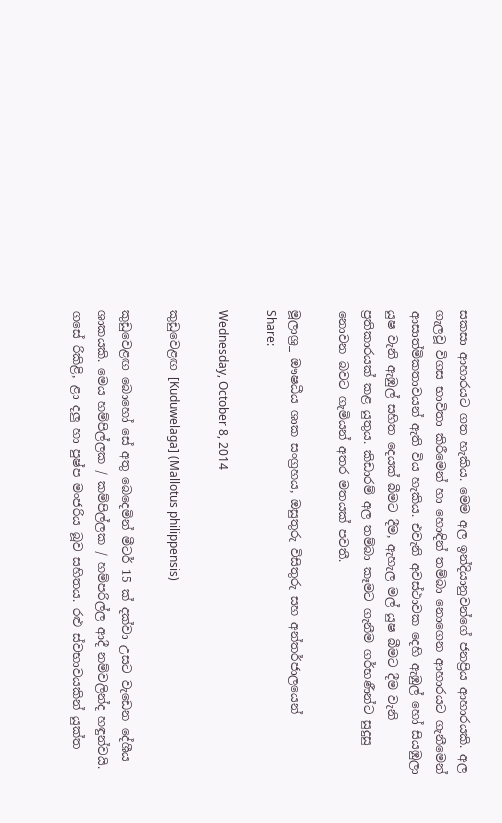සකසා ආහාරයට ගත හැකිය. මෙම අල ඉන්දියානුවන්ගේ ජනප්‍රිය ආහාරයකි. අල ගැලවූ විගස භාවිතා කිරීමෙන් හා හොඳින් තම්බා නොගෙන ආහාරයට ගැනීමෙන් ආසාත්මිකතාවයන් ඇති විය හැකිය. එවැනි අවස්ථාවක දෙහි ඇඹුල් හෝ සියඹුලා යුෂ වැනි ඇඹුල් සහිත දෙයක් බීමට දීම, ඇහැල මල් යුෂ බීමට දීම වැනි ප්‍රතිකාරයක් කළ යුතුය. කිඩාරම් අල තම්බා කෑමට ගැනීම ගර්භණීන්ට සුදුසු නොවන බවට ගැමියන් අතර මතයක් පවතී.

මූලාශ්‍ර_ ඖෂධීය ශාක සංග්‍රහය, ඔසුතුරු විසිතුරු සහ අන්තර්ජාලයෙන්
Share:

Wednesday, October 8, 2014

කුඩුවෙළඟ [Kuduwelaga] (Mallotus philippensis)

කුඩුවෙළඟ බොහෝ සේ අතු බෙදෙමින් මීටර් 15 ක් දක්වා උසට වැඩෙන දේශීය ශාකයකි. මෙය හම්පිල්ලක / කම්පිල්ලක / හම්පරිල්ල ආදී නම්වලින්ද හඳුන්වයි. ගසේ රිකිළි, ළා දලු හා පුෂ්ප මංජරිය බූව සහිතය. රළු ස්වභාවයකින් යුක්ත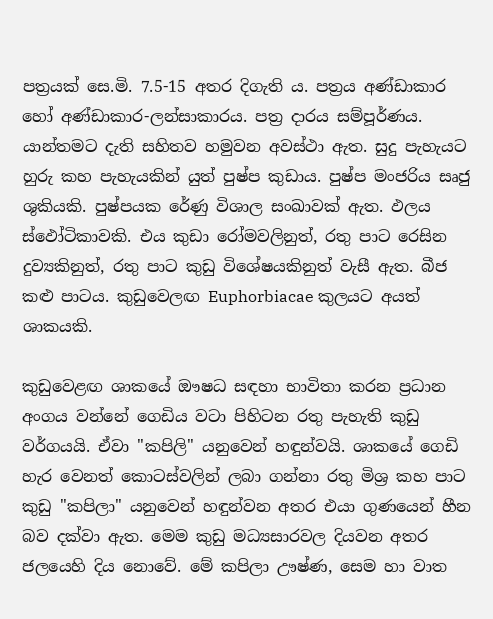පත්‍රයක් සෙ.මි. 7.5-15 අතර දිගැති ය. පත්‍රය අණ්ඩාකාර හෝ අණ්ඩාකාර-ලන්සාකාරය. පත්‍ර දාරය සම්පූර්ණය. යාන්තමට දැති සහිතව හමුවන අවස්ථා ඇත. සුදු පැහැයට හුරු කහ පැහැයකින් යුත් පුෂ්ප කුඩාය. පුෂ්ප මංජරිය සෘජු ශුකියකි. පුෂ්පයක රේණු විශාල සංඛාවක් ඇත. ඵලය ස්ඵෝටිකාවකි. එය කුඩා රෝමවලිනුත්, රතු පාට රෙසින දුව්‍යකිනුත්, රතු පාට කුඩු විශේෂයකිනුත් වැසී ඇත. බීජ කළු පාටය. කුඩුවෙලඟ Euphorbiacae කුලයට අයත් ශාකයකි.

කුඩුවෙළඟ ශාකයේ ඖෂධ සඳහා භාවිතා කරන ප්‍රධාන අංගය වන්නේ ගෙඩිය වටා පිහිටන රතු පැහැති කුඩු වර්ගයයි. ඒවා "කපිලි" යනුවෙන් හඳුන්වයි. ශාකයේ ගෙඩි හැර වෙනත් කොටස්වලින් ලබා ගන්නා රතු මිශ්‍ර කහ පාට කුඩු "කපිලා" යනුවෙන් හඳුන්වන අතර එයා ගුණයෙන් හීන බව දක්වා ඇත. මෙම කුඩු මධ්‍යසාරවල දියවන අතර ජලයෙහි දිය නොවේ. මේ කපිලා ඌෂ්ණ, සෙම හා වාත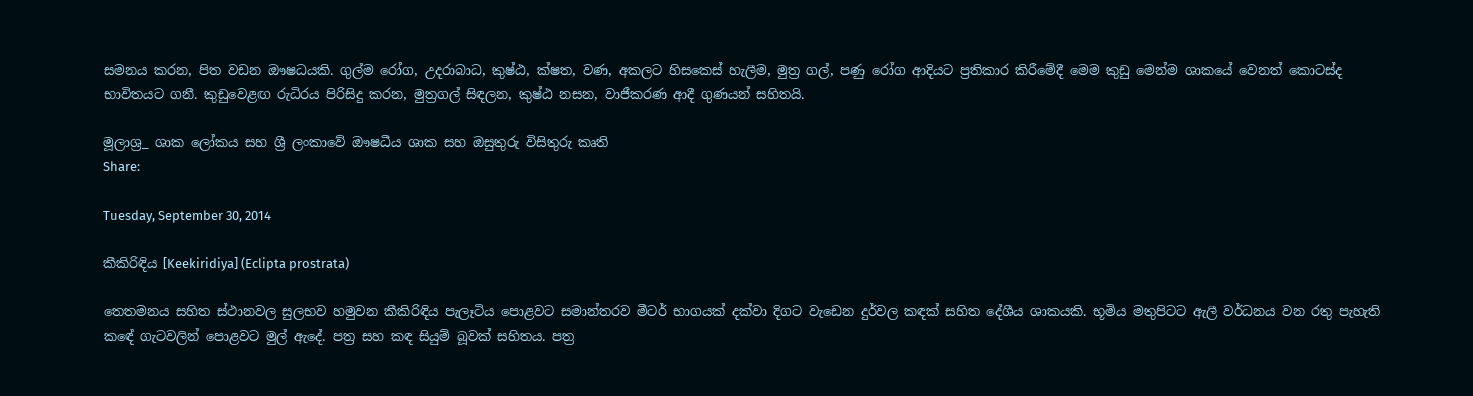සමනය කරන, පිත වඩන ඖෂධයකි. ගුල්ම රෝග, උදරාබාධ, කුෂ්ඨ, ක්ෂත, වණ, අකලට හිසකෙස් හැලීම, මුත්‍ර ගල්, පණු රෝග ආදියට ප්‍රතිකාර කිරීමේදී මෙම කුඩු මෙන්ම ශාකයේ වෙනත් කොටස්ද භාවිතයට ගනී. කුඩුවෙළඟ රුධිරය පිරිසිදු කරන, මුත්‍රගල් සිඳලන, කුෂ්ඨ නසන, වාජීකරණ ආදී ගුණයන් සහිතයි.

මූලාශ්‍ර_ ශාක ලෝකය සහ ශ්‍රී ලංකාවේ ඖෂධීය ශාක සහ ඔසුතුරු විසිතුරු කෘති
Share:

Tuesday, September 30, 2014

කීකිරිඳිය [Keekiridiya] (Eclipta prostrata)

තෙතමනය සහිත ස්ථානවල සුලභව හමුවන කීකිරිඳිය පැලෑටිය පොළවට සමාන්තරව මීටර් භාගයක් දක්වා දිගට වැඩෙන දුර්වල කඳක් සහිත දේශීය ශාකයකි. භූමිය මතුපිටට ඇලී වර්ධනය වන රතු පැහැති කඳේ ගැටවලින් පොළවට මුල් ඇදේ. පත්‍ර සහ කඳ සියුම් බූවක් සහිතය. පත්‍ර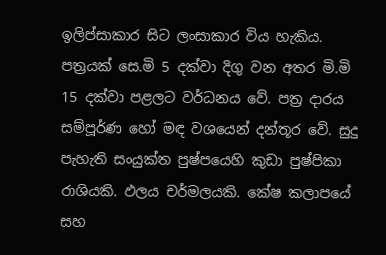ඉලිප්සාකාර සිට ලංසාකාර විය හැකිය. පත්‍රයක් සෙ.මි 5 දක්වා දිගු වන අතර මි.මි 15 දක්වා පළලට වර්ධනය වේ. පත්‍ර දාරය සම්පූර්ණ හෝ මඳ වශයෙන් දන්තූර වේ. සුදු පැහැති සංයුක්ත පුෂ්පයෙහි කුඩා පුෂ්පිකා රාශියකි. ඵලය චර්මලයකි. කේෂ කලාපයේ සහ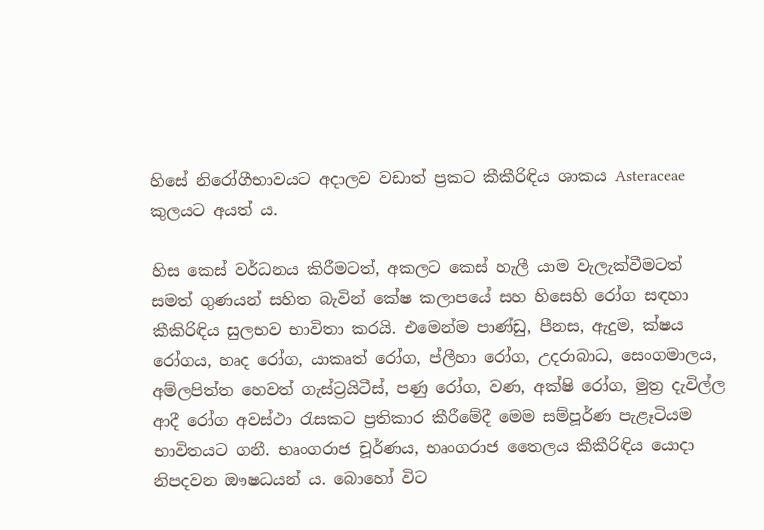හිසේ නිරෝගීභාවයට අදාලව වඩාත් ප්‍රකට කීකීරිඳිය ශාකය Asteraceae කුලයට අයත් ය.

හිස කෙස් වර්ධනය කිරීමටත්, අකලට කෙස් හැලී යාම වැලැක්වීමටත් සමත් ගුණයන් සහිත බැවින් කේෂ කලාපයේ සහ හිසෙහි රෝග සඳහා කීකිරිඳිය සුලභව භාවිතා කරයි. එමෙන්ම පාණ්ඩු, පීනස, ඇදුම, ක්ෂය රෝගය, හෘද රෝග, යාකෘත් රෝග, ප්ලීහා රෝග, උදරාබාධ, සෙංගමාලය, අම්ලපිත්ත හෙවත් ගැස්ට්‍රයිටීස්, පණු රෝග, වණ, අක්ෂි රෝග, මුත්‍ර දැවිල්ල ආදී රෝග අවස්ථා රැසකට ප්‍රතිකාර කීරීමේදී මෙම සම්පූර්ණ පැළෑටියම භාවිතයට ගනී. භෘංගරාජ චූර්ණය, භෘංගරාජ තෛලය කීකීරිඳිය යොදා නිපදවන ඖෂධයන් ය. බොහෝ විට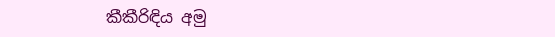කීකීරිඳිය අමු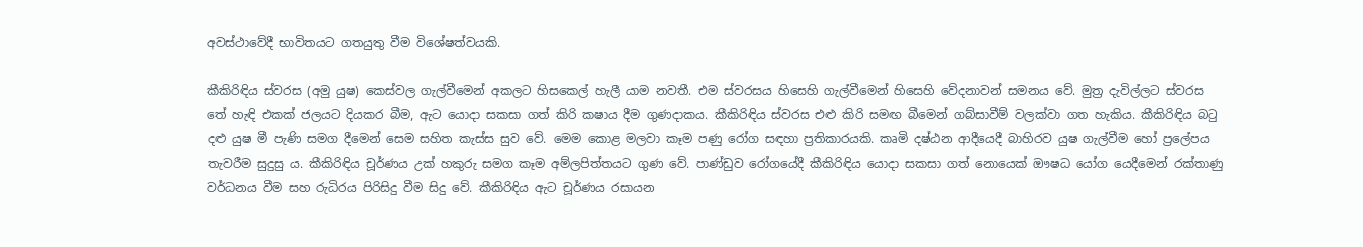අවස්ථාවේදී භාවිතයට ගතයුතු වීම විශේෂත්වයකි.

කීකිරිඳිය ස්වරස (අමු යුෂ) කෙස්වල ගැල්වීමෙන් අකලට හිසකෙල් හැලී යාම නවතී. එම ස්වරසය හිසෙහි ගැල්වීමෙන් හිසෙහි වේදනාවන් සමනය වේ. මුත්‍ර දැවිල්ලට ස්වරස තේ හැඳි එකක් ජලයට දියකර බීම, ඇට යොදා සකසා ගත් කිරි කෂාය දීම ගුණදාකය. කීකිරිඳිය ස්වරස එළු කිරි සමඟ බීමෙන් ගබ්සාවීම් වලක්වා ගත හැකිය. කීකිරිඳිය බටු දළු යුෂ මී පැණි සමග දීමෙන් සෙම සහිත කැස්ස සුව වේ. මෙම කොළ මලවා කෑම පණු රෝග සඳහා ප්‍රතිකාරයකි. කෘමි දෂ්ඨන ආදීයෙදී බාහිරව යුෂ ගැල්වීම හෝ ප්‍රලේපය තැවරීම සුදුසු ය. කීකිරිඳිය චූර්ණය උක් හකුරු සමග කෑම අම්ලපිත්තයට ගුණ වේ. පාණ්ඩුව රෝගයේදී කීකිරිඳිය යොදා සකසා ගත් නොයෙක් ඖෂධ යෝග යෙදීමෙන් රක්තාණු වර්ධනය වීම සහ රුධිරය පිරිසිදු වීම සිදු වේ. කීකිරිඳිය ඇට චූර්ණය රසායන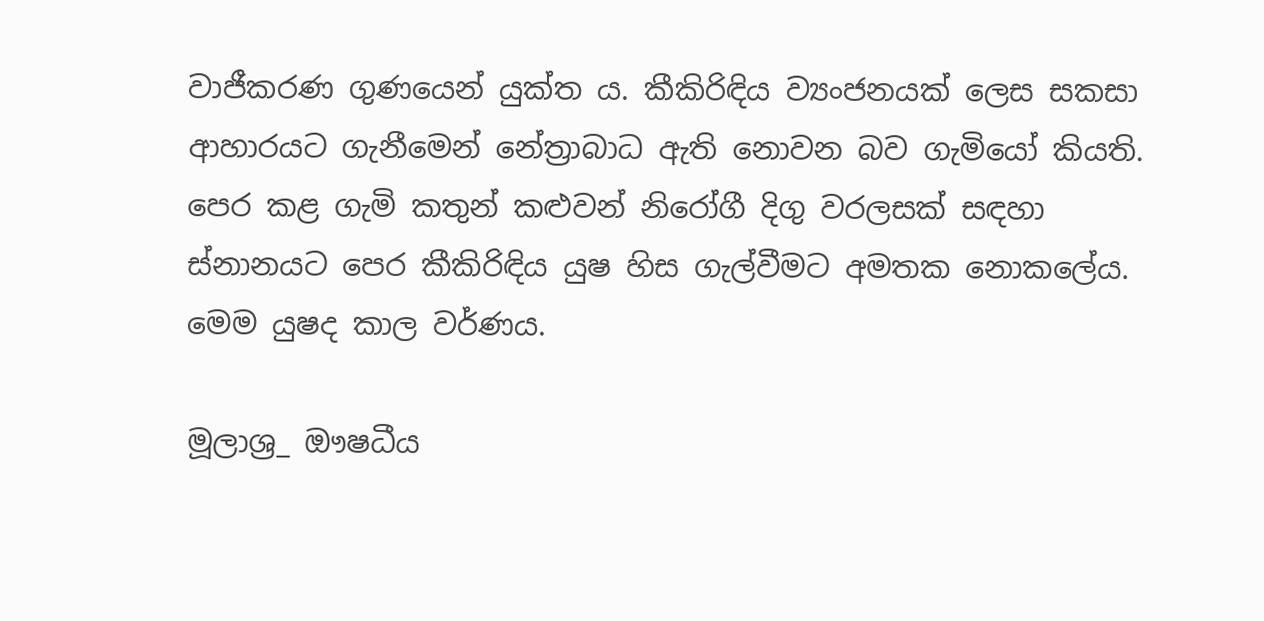වාජීකරණ ගුණයෙන් යුක්ත ය. කීකිරිඳිය ව්‍යංජනයක් ලෙස සකසා ආහාරයට ගැනීමෙන් නේත්‍රාබාධ ඇති නොවන බව ගැමියෝ කියති. පෙර කළ ගැමි කතුන් කළුවන් නිරෝගී දිගු වරලසක් සඳහා ස්නානයට පෙර කීකිරිඳිය යුෂ හිස ගැල්වීමට අමතක නොකලේය. මෙම යුෂද කාල වර්ණය.

මූලාශ්‍ර_ ඖෂධීය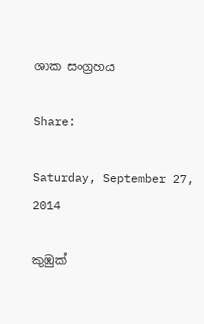ශාක සංග්‍රහය

Share:

Saturday, September 27, 2014

කුඹුක්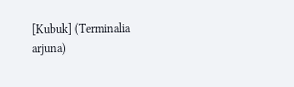[Kubuk] (Terminalia arjuna)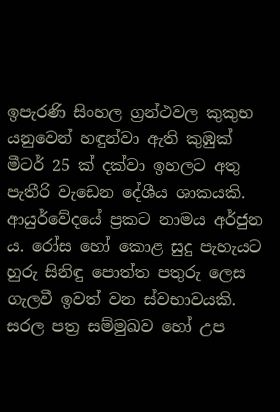ඉපැරණි සිංහල ග්‍රන්ථවල කුකුභ යනුවෙන් හඳුන්වා ඇති කුඹුක් මීටර් 25 ක් දක්වා ඉහලට අතු පැතීරි වැඩෙන දේශීය ශාකයකි. ආයුර්වේදයේ ප්‍රකට නාමය අර්ජුන ය. රෝස හෝ කොළ සුදු පැහැයට හුරු සිනිඳු පොත්ත පතුරු ලෙස ගැලවී ඉවත් වන ස්වභාවයකි. සරල පත්‍ර සම්මුඛව හෝ උප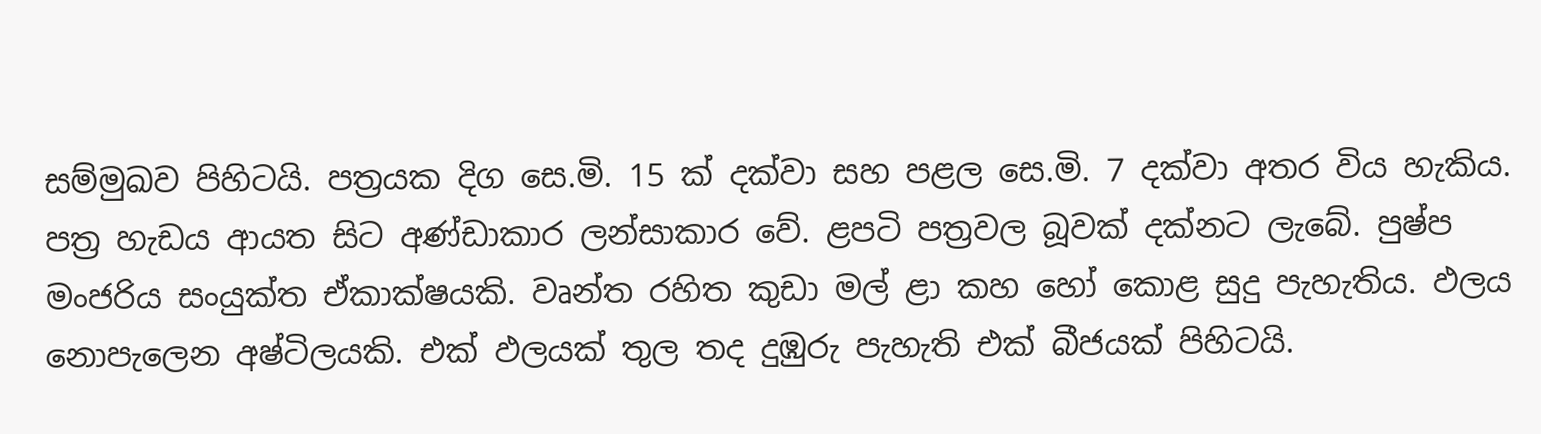සම්මුඛව පිහිටයි. පත්‍රයක දිග සෙ.මි. 15 ක් දක්වා සහ පළල සෙ.මි. 7 දක්වා අතර විය හැකිය. පත්‍ර හැඩය ආයත සිට අණ්ඩාකාර ලන්සාකාර වේ. ළපටි පත්‍රවල බූවක් දක්නට ලැබේ. පුෂ්ප මංජරිය සංයුක්ත ඒකාක්ෂයකි. වෘන්ත රහිත කුඩා මල් ළා කහ හෝ කොළ සුදු පැහැතිය. ඵලය නොපැලෙන අෂ්ටිලයකි. එක් ඵලයක් තුල තද දුඹුරු පැහැති එක් බීජයක් පිහිටයි.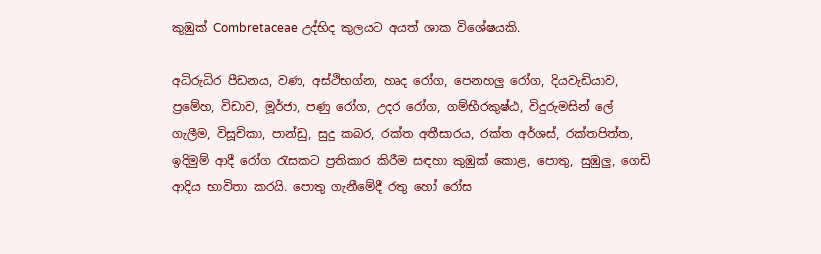කුඹුක් Combretaceae උද්භිද කුලයට අයත් ශාක විශේෂයකි.

අධිරුධිර පීඩනය, වණ, අස්ථිභග්න, හෘද රෝග, පෙනහලු රෝග, දියවැඩියාව, ප්‍රමේහ, විඩාව, මූර්ජා, පණු රෝග, උදර රෝග, ගම්භීරකුෂ්ඨ, විදුරුමසින් ලේ ගැලීම, විසූචිකා, පාන්ඩු, සුදු කබර, රක්ත අතීසාරය, රක්ත අර්ශස්, රක්තපිත්ත, ඉදිමුම් ආදී රෝග රැසකට ප්‍රතිකාර කිරීම සඳහා කුඹුක් කොළ, පොතු, සුඹුලු, ගෙඩි ආදිය භාවිතා කරයි. පොතු ගැනීමේදී රතු හෝ රෝස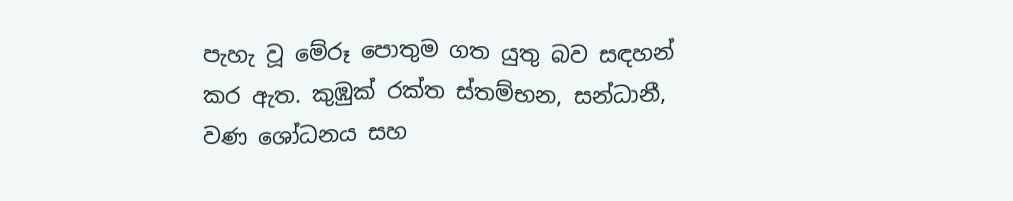පැහැ වූ මේරූ පොතුම ගත යුතු බව සඳහන් කර ඇත. කුඹුක් රක්ත ස්තම්භන, සන්ධානී, වණ ශෝධනය සහ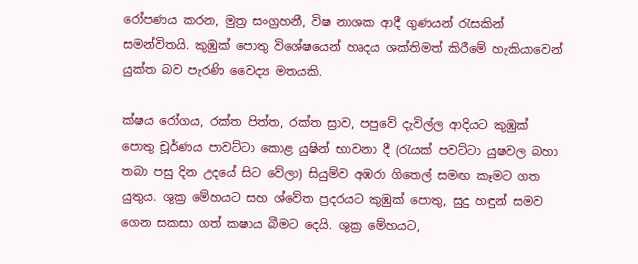රෝපණය කරන, මුත්‍ර සංග්‍රහනී, විෂ නාශක ආදී ගුණයන් රැසකින් සමන්විතයි. කුඹුක් පොතු විශේෂයෙන් හෘදය ශක්තිමත් කිරීමේ හැකියාවෙන් යුක්ත බව පැරණි වෛද්‍ය මතයකි.

ක්ෂය රෝගය, රක්ත පිත්ත, රක්ත ස්‍රාව, පපුවේ දැවිල්ල ආදියට කුඹුක් පොතු චූර්ණය පාවට්ටා කොළ යුෂින් භාවනා දී (රැයක් පවට්ටා යුෂවල බහා තබා පසු දින උදයේ සිට වේලා) සියුම්ව අඹරා ගිතෙල් සමඟ කෑමට ගත යුතුය. ශුක්‍ර මේහයට සහ ශ්වේත ප්‍රදරයට කුඹුක් පොතු, සුදු හඳුන් සමව ගෙන සකසා ගත් කෂාය බීමට දෙයි. ශුක්‍ර මේහයට,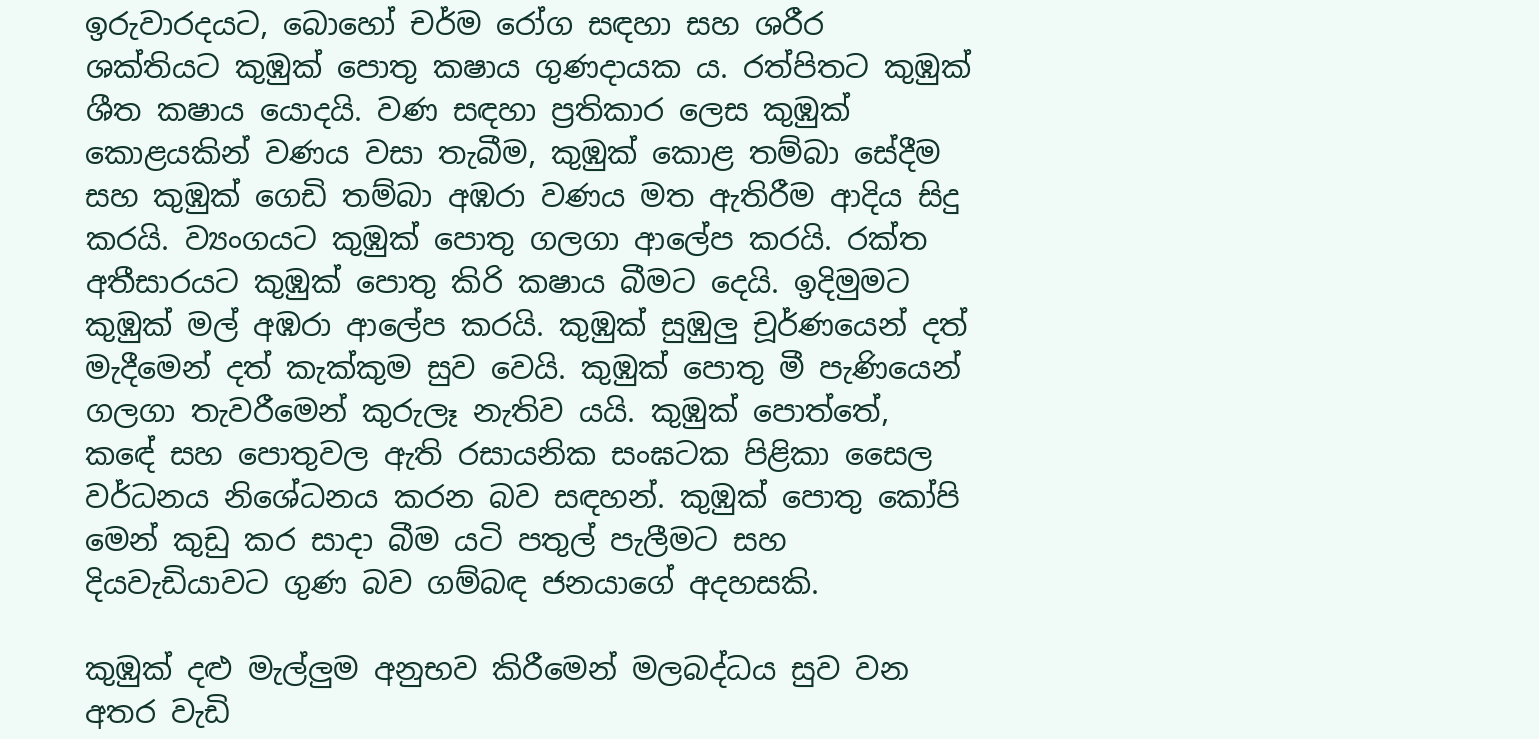ඉරුවාරදයට, බොහෝ චර්ම රෝග සඳහා සහ ශරීර ශක්තියට කුඹුක් පොතු කෂාය ගුණදායක ය. රත්පිතට කුඹුක් ශීත කෂාය යොදයි. වණ සඳහා ප්‍රතිකාර ලෙස කුඹුක් කොළයකින් වණය වසා තැබීම, කුඹුක් කොළ තම්බා සේදීම සහ කුඹුක් ගෙඩි තම්බා අඹරා වණය මත ඇතිරීම ආදිය සිදු කරයි. ව්‍යංගයට කුඹුක් පොතු ගලගා ආලේප කරයි. රක්ත අතීසාරයට කුඹුක් පොතු කිරි කෂාය බීමට දෙයි. ඉදිමුමට කුඹුක් මල් අඹරා ආලේප කරයි. කුඹුක් සුඹුලු චූර්ණයෙන් දත් මැදීමෙන් දත් කැක්කුම සුව වෙයි. කුඹුක් පොතු මී පැණියෙන් ගලගා තැවරීමෙන් කුරුලෑ නැතිව යයි. කුඹුක් පොත්තේ, කඳේ සහ පොතුවල ඇති රසායනික සංඝටක පිළිකා සෛල වර්ධනය නිශේධනය කරන බව සඳහන්. කුඹුක් පොතු කෝපි මෙන් කුඩු කර සාදා බීම යටි පතුල් පැලීමට සහ දියවැඩියාවට ගුණ බව ගම්බඳ ජනයාගේ අදහසකි.

කුඹුක් දළු මැල්ලුම අනුභව කිරීමෙන් මලබද්ධය සුව වන අතර වැඩි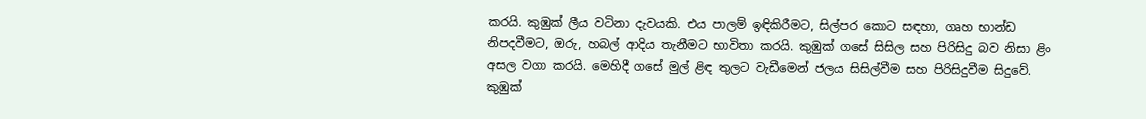කරයි. කුඹුක් ලීය වටිනා දැවයකි. එය පාලම් ඉඳිකිරීමට, සිල්පර කොට සඳහා, ගෘහ භාන්ඩ නිපදවීමට, ඔරු, හබල් ආදිය තැනීමට භාවිතා කරයි. කුඹුක් ගසේ සිසිල සහ පිරිසිදු බව නිසා ළිං අසල වගා කරයි. මෙහිදී ගසේ මුල් ළිඳ තුලට වැඩීමෙන් ජලය සිසිල්වීම සහ පිරිසිදුවීම සිදුවේ. කුඹුක්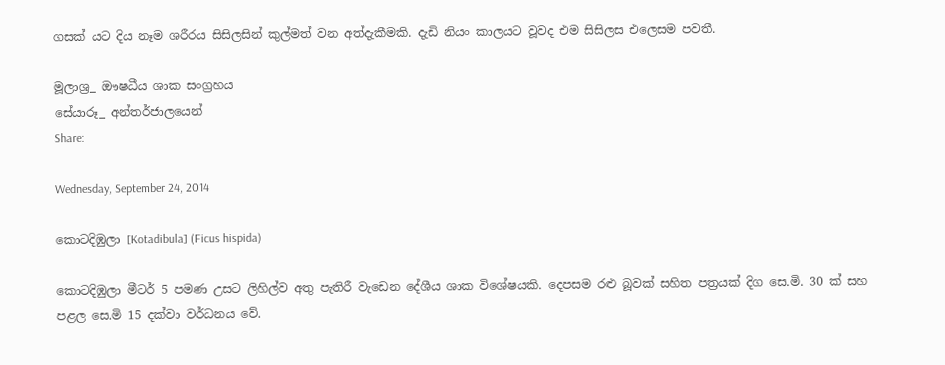ගසක් යට දිය නෑම ශරීරය සිසිලසින් කුල්මත් වන අත්දැකීමකි. දැඩි නියං කාලයට වූවද එම සිසිලස එලෙසම පවතී.

මූලාශ්‍ර_ ඖෂධීය ශාක සංග්‍රහය
සේයාරූ_ අන්තර්ජාලයෙන්
Share:

Wednesday, September 24, 2014

කොටදිඹුලා [Kotadibula] (Ficus hispida)

කොටදිඹුලා මීටර් 5 පමණ උසට ලිහිල්ව අතු පැතිරී වැඩෙන දේශීය ශාක විශේෂයකි. දෙපසම රළු බූවක් සහිත පත්‍රයක් දිග සෙ.මි. 30 ක් සහ පළල සෙ.මි 15 දක්වා වර්ධනය වේ.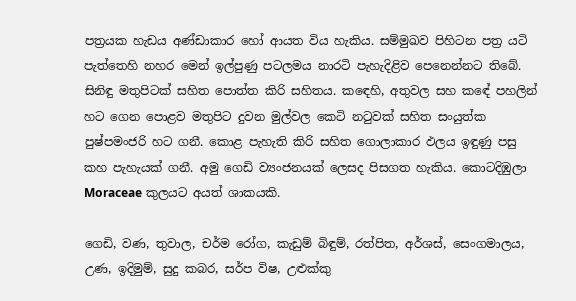පත්‍රයක හැඩය අණ්ඩාකාර හෝ ආයත විය හැකිය. සම්මුඛව පිහිටන පත්‍ර යටි පැත්තෙහි නහර මෙන් ඉල්පුණු පටලමය නාරටි පැහැදිළිව පෙනෙන්නට තිබේ. සිනිඳු මතුපිටක් සහිත පොත්ත කිරි සහිතය. කඳෙහි, අතුවල සහ කඳේ පහලින් හට ගෙන පොළව මතුපිට දුවන මුල්වල කෙටි නටුවක් සහිත සංයුත්ක පුෂ්පමංජරි හට ගනී. කොළ පැහැති කිරි සහිත ගොලාකාර ඵලය ඉඳුණු පසු කහ පැහැයක් ගනී. අමු ගෙඩි ව්‍යංජනයක් ලෙසද පිසගත හැකිය. කොටදිඹුලා Moraceae කුලයට අයත් ශාකයකි.

ගෙඩි, වණ, තුවාල, චර්ම රෝග, කැඩුම් බිඳුම්, රත්පිත, අර්ශස්, සෙංගමාලය, උණ, ඉදිමුම්, සුදු කබර, සර්ප විෂ, උළුක්කු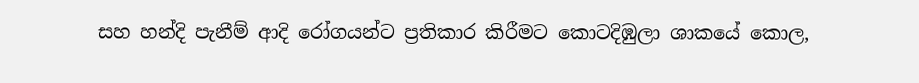සහ හන්දි පැනීම් ආදි රෝගයන්ට ප්‍රතිකාර කිරීමට කොටදිඹුලා ශාකයේ කොල,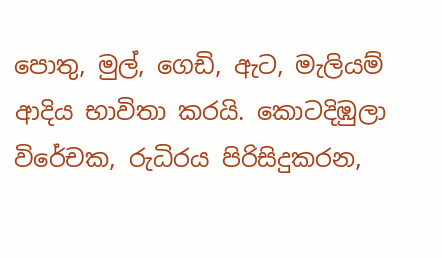පොතු, මුල්, ගෙඩි, ඇට, මැලියම් ආදිය භාවිතා කරයි. කොටදිඹුලා විරේචක, රුධිරය පිරිසිදුකරන,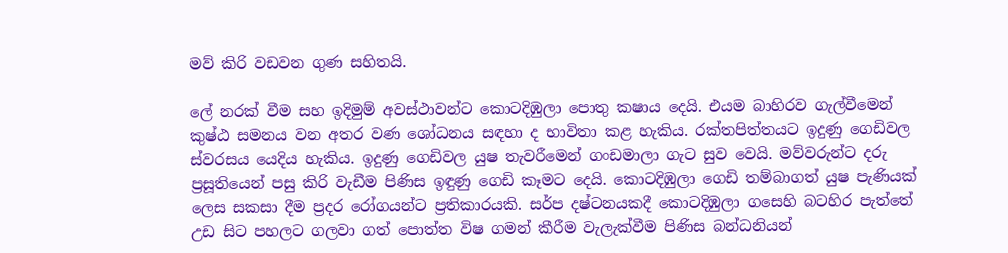මව් කිරි වඩවන ගුණ සහිතයි.

ලේ නරක් වීම සහ ඉදිමුම් අවස්ථාවන්ට කොටදිඹුලා පොතු කෂාය දෙයි. එයම බාහිරව ගැල්වීමෙන් කුෂ්ඨ සමනය වන අතර වණ ශෝධනය සඳහා ද භාවිතා කළ හැකිය. රක්තපිත්තයට ඉදුණු ගෙඩිවල ස්වරසය යෙදිය හැකිය. ඉදුණු ගෙඩිවල යුෂ තැවරීමෙන් ගංඩමාලා ගැට සුව වෙයි. මව්වරුන්ට දරු ප්‍රසූතියෙන් පසු කිරි වැඩීම පිණිස ඉඳුණු ගෙඩි කෑමට දෙයි. කොටදිඹුලා ගෙඩි තම්බාගත් යුෂ පැණියක් ලෙස සකසා දීම ප්‍රදර රෝගයන්ට ප්‍රතිකාරයකි. සර්ප දෂ්ටනයකදී කොටදිඹුලා ගසෙහි බටහිර පැත්තේ උඩ සිට පහලට ගලවා ගත් පොත්ත විෂ ගමන් කීරීම වැලැක්වීම පිණිස බන්ධනියන්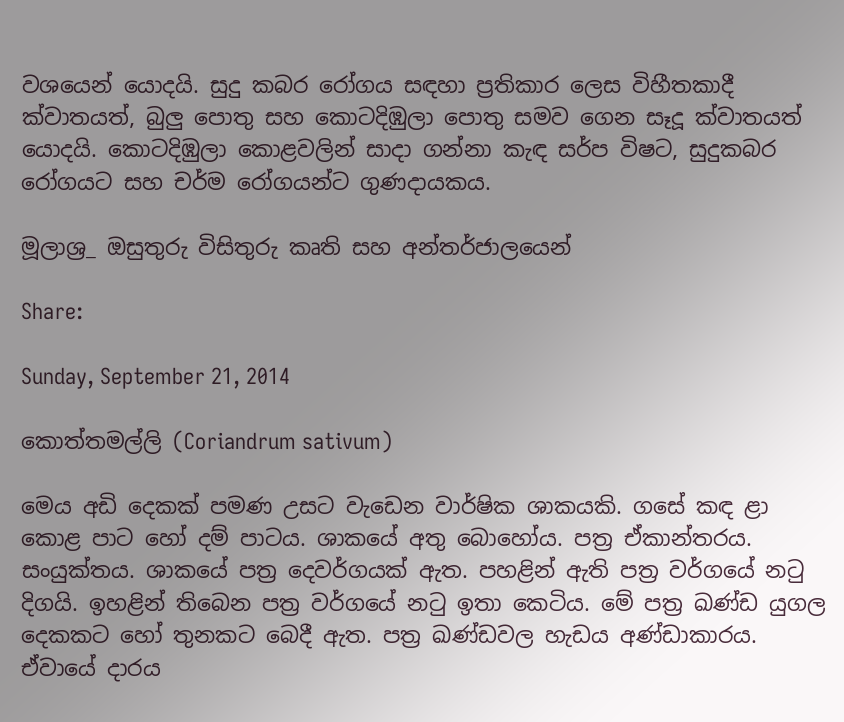වශයෙන් යොදයි. සුදු කබර රෝගය සඳහා ප්‍රතිකාර ලෙස විහීතකාදී ක්වාතයත්, බුලු පොතු සහ කොටදිඹුලා පොතු සමව ගෙන සෑදූ ක්වාතයත් යොදයි. කොටදිඹුලා කොළවලින් සාදා ගන්නා කැඳ සර්ප විෂට, සුදුකබර රෝගයට සහ චර්ම රෝගයන්ට ගුණදායකය.

මූලාශ්‍ර_ ඔසුතුරු විසිතුරු කෘති සහ අන්තර්ජාලයෙන්

Share:

Sunday, September 21, 2014

කොත්තමල්ලි (Coriandrum sativum)

මෙය අඩි දෙකක් පමණ උසට වැඩෙන වාර්ෂික ශාකයකි. ගසේ කඳ ළා කොළ පාට හෝ දම් පාටය. ශාකයේ අතු බොහෝය. පත්‍ර ඒකාන්තරය. සංයුක්තය. ශාකයේ පත්‍ර දෙවර්ගයක් ඇත. පහළින් ඇති පත්‍ර වර්ගයේ නටු දිගයි. ඉහළින් තිබෙන පත්‍ර වර්ගයේ නටු ඉතා කෙටිය. මේ පත්‍ර ඛණ්ඩ යුගල දෙකකට හෝ තුනකට බෙදී ඇත. පත්‍ර ඛණ්ඩවල හැඩය අණ්ඩාකාරය. ඒවායේ දාරය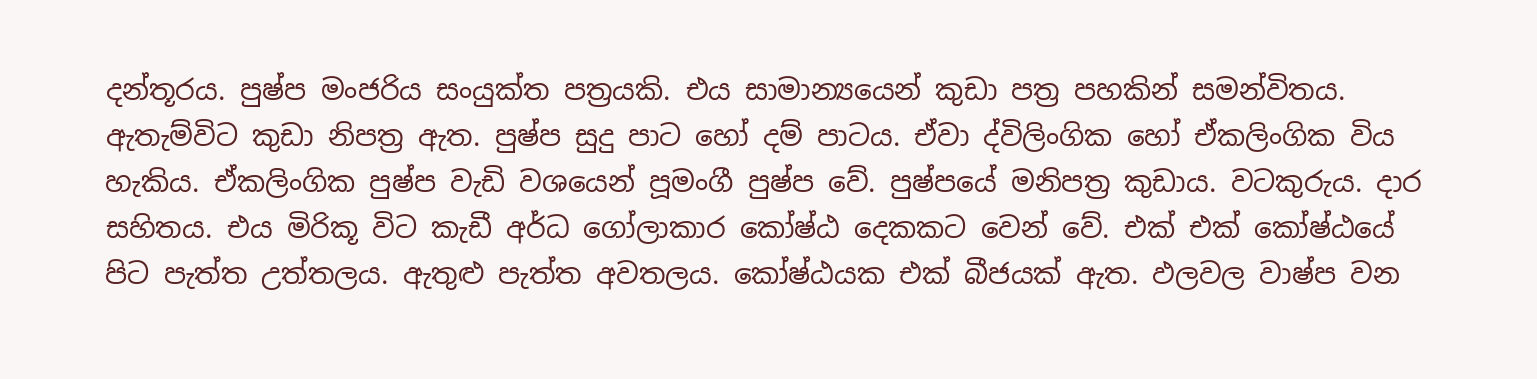දන්තූරය. පුෂ්ප මංජරිය සංයුක්ත පත්‍රයකි. එය සාමාන්‍යයෙන් කුඩා පත්‍ර පහකින් සමන්විතය. ඇතැම්විට කුඩා නිපත්‍ර ඇත. පුෂ්ප සුදු පාට හෝ දම් පාටය. ඒවා ද්විලිංගික හෝ ඒකලිංගික විය හැකිය. ඒකලිංගික පුෂ්ප වැඩි වශයෙන් පූමංගී පුෂ්ප වේ. පුෂ්පයේ මනිපත්‍ර කුඩාය. වටකුරුය. දාර සහිතය. එය මිරිකූ විට කැඩී අර්ධ ගෝලාකාර කෝෂ්ඨ දෙකකට වෙන් වේ. එක් එක් කෝෂ්ඨයේ පිට පැත්ත උත්තලය. ඇතුළු පැත්ත අවතලය. කෝෂ්ඨයක එක් බීජයක් ඇත. ඵලවල වාෂ්ප වන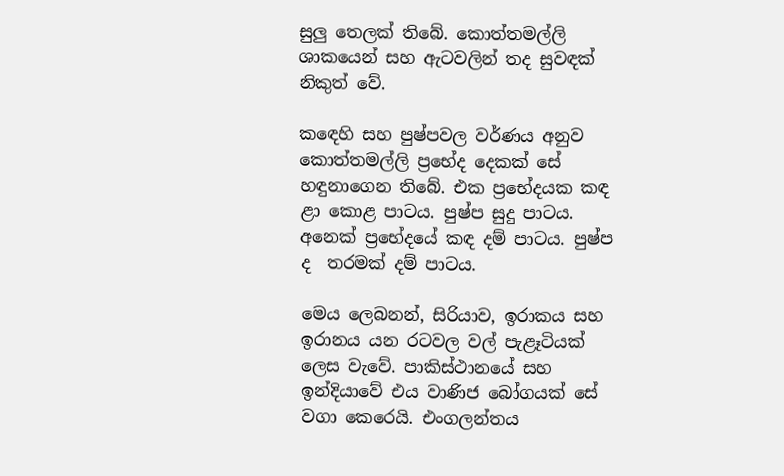සුලු තෙලක් තිබේ. කොත්තමල්ලි ශාකයෙන් සහ ඇටවලින් තද සුවඳක් නිකුත් වේ.

කඳෙහි සහ පුෂ්පවල වර්ණය අනුව කොත්තමල්ලි ප්‍රභේද දෙකක් සේ හඳුනාගෙන තිබේ. එක ප්‍රභේදයක කඳ ළා කොළ පාටය. පුෂ්ප සුදු පාටය. අනෙක් ප්‍රභේදයේ කඳ දම් පාටය. පුෂ්ප ද  තරමක් දම් පාටය.

මෙය ලෙබනන්, සිරියාව, ඉරාකය සහ ඉරානය යන රටවල වල් පැළෑටියක් ලෙස වැවේ. පාකිස්ථානයේ සහ ඉන්දියාවේ එය වාණිජ බෝගයක් සේ වගා කෙරෙයි. එංගලන්තය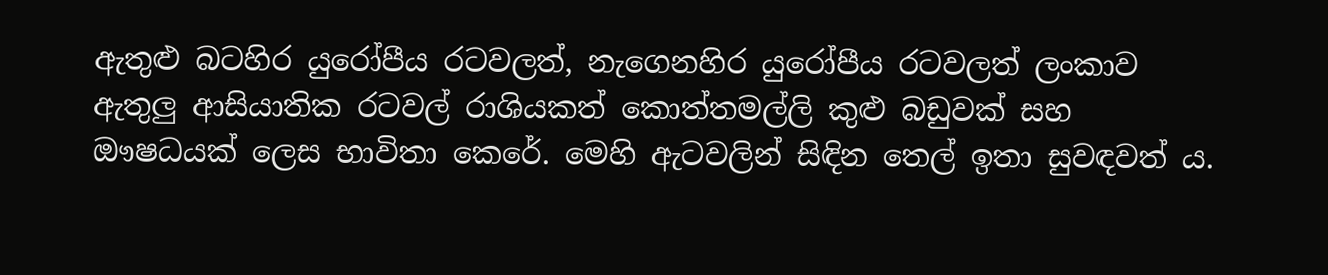ඇතුළු බටහිර යුරෝපීය රටවලත්, නැගෙනහිර යුරෝපීය රටවලත් ලංකාව ඇතුලු ආසියාතික රටවල් රාශියකත් කොත්තමල්ලි කුළු බඩුවක් සහ ඖෂධයක් ලෙස භාවිතා කෙරේ. මෙහි ඇටවලින් සිඳින තෙල් ඉතා සුවඳවත් ය.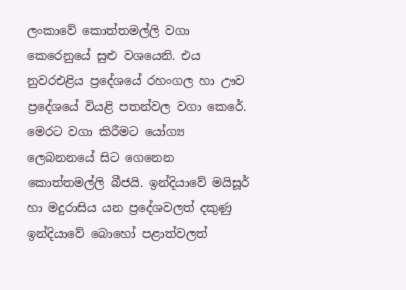ලංකාවේ කොත්තමල්ලි වගා කෙරෙනුයේ සුළු වශයෙනි. එය නුවරඑළිය ප්‍රදේශයේ රහංගල හා ඌව ප්‍රදේශයේ වියළි පතන්වල වගා කෙරේ. මෙරට වගා කිරීමට යෝග්‍ය ලෙබනනයේ සිට ගෙනෙන කොත්තමල්ලි බීජයි. ඉන්දියාවේ මයිසූර් හා මදුරාසිය යන ප්‍රදේශවලත් දකුණු ඉන්දියාවේ බොහෝ පළාත්වලත්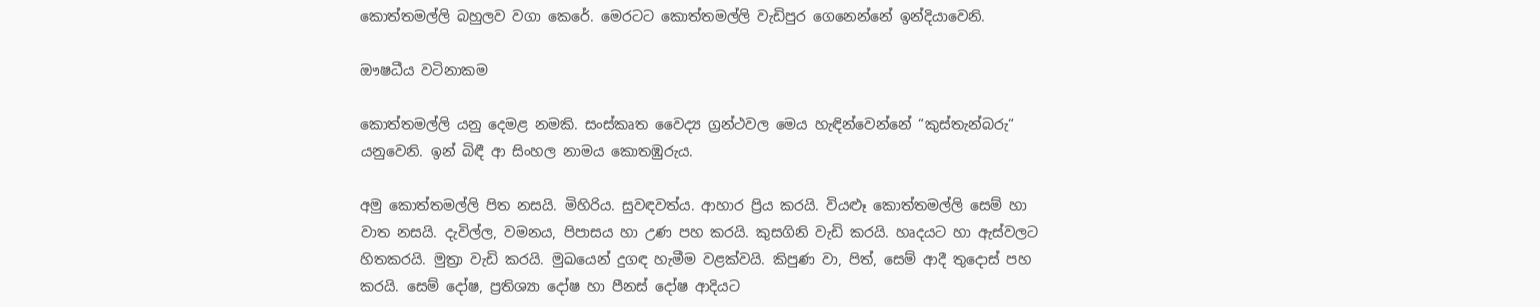කොත්තමල්ලි බහුලව වගා කෙරේ. මෙරටට කොත්තමල්ලි වැඩිපුර ගෙනෙන්නේ ඉන්දියාවෙනි.

ඖෂධීය වටිනාකම

කොත්තමල්ලි යනු දෙමළ නමකි. සංස්කෘත වෛද්‍ය ග්‍රන්ථවල මෙය හැඳින්වෙන්නේ “කුස්තැන්බරු“ යනුවෙනි. ඉන් බිඳී ආ සිංහල නාමය කොතඹුරුය.

අමු කොත්තමල්ලි පිත නසයි. මිහිරිය. සුවඳවත්ය. ආහාර ප්‍රිය කරයි. වියළුෑ කොත්තමල්ලි සෙම් හා වාත නසයි. දැවිල්ල, වමනය, පිපාසය හා උණ පහ කරයි. කුසගිනි වැඩි කරයි. හෘදයට හා ඇස්වලට හිතකරයි. මුත්‍රා වැඩි කරයි. මුඛයෙන් දුගඳ හැමීම වළක්වයි. කිපුණ වා, පිත්, සෙම් ආදී තුදොස් පහ කරයි. සෙම් දෝෂ, ප්‍රතිශ්‍යා දෝෂ හා පීනස් දෝෂ ආදියට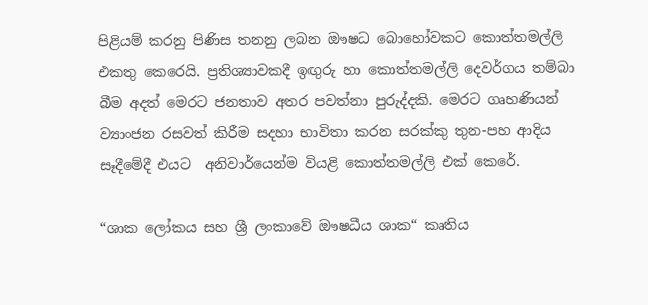පිළියම් කරනු පිණිස තනනු ලබන ඖෂධ බොහෝවකට කොත්තමල්ලි එකතු කෙරෙයි. ප්‍රතිශ්‍යාවකදී ඉඟුරු හා කොත්තමල්ලි දෙවර්ගය තම්බා බීම අදත් මෙරට ජනතාව අතර පවත්නා පුරුද්දකි. මෙරට ගෘහණියන් ව්‍යාංජන රසවත් කිරීම සදහා භාවිතා කරන සරක්කු තුන-පහ ආදිය සෑදීමේදී එයට  අනිවාර්යෙන්ම වියළි කොත්තමල්ලි එක් කෙරේ.

“ශාක ලෝකය සහ ශ්‍රී ලංකාවේ ඖෂධීය ශාක“ කෘතිය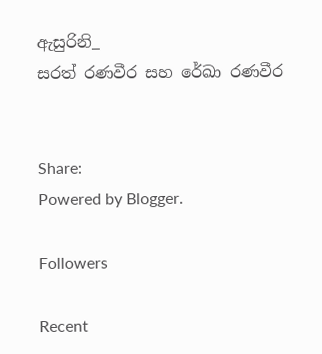ඇසුරිනි_
සරත් රණවීර සහ රේඛා රණවීර


Share:
Powered by Blogger.

Followers

Recent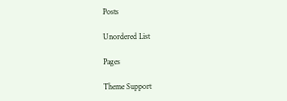Posts

Unordered List

Pages

Theme Support